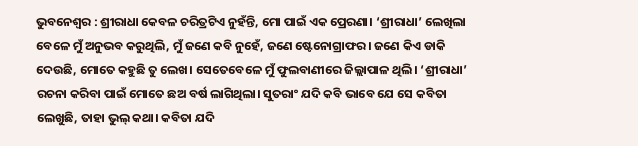ଭୁବନେଶ୍ବର : ଶ୍ରୀରାଧା କେବଳ ଚରିତ୍ରଟିଏ ନୁହଁନ୍ତି, ମୋ ପାଇଁ ଏକ ପ୍ରେରଣା। ‘ଶ୍ରୀରାଧା’ ଲେଖିଲା ବେଳେ ମୁଁ ଅନୁଭବ କରୁଥିଲି, ମୁଁ ଜଣେ କବି ନୁହେଁ, ଜଣେ ଷ୍ଟେନୋଗ୍ରାଫର। ଜଣେ କିଏ ଡାକି ଦେଉଛି, ମୋତେ କହୁଛି ତୁ ଲେଖ। ସେତେବେଳେ ମୁଁ ଫୁଲବାଣୀରେ ଜିଲ୍ଲାପାଳ ଥିଲି। ‘ଶ୍ରୀରାଧା’ ରଚନା କରିବା ପାଇଁ ମୋତେ ଛଅ ବର୍ଷ ଲାଗିଥିଲା। ସୁତରାଂ ଯଦି କବି ଭାବେ ଯେ ସେ କବିତା ଲେଖୁଛି, ତାହା ଭୁଲ୍ କଥା। କବିତା ଯଦି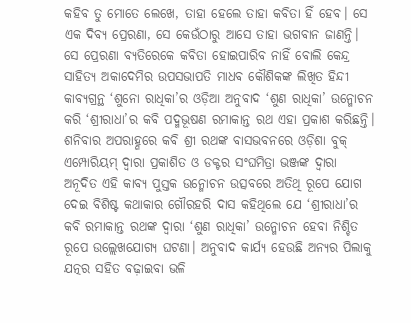କହିବ ତୁ ମୋତେ ଲେଖେ, ତାହା ହେଲେ ତାହା କବିତା ହିଁ ହେବ। ସେ ଏକ ଦିବ୍ୟ ପ୍ରେରଣା, ସେ କେଉଁଠାରୁ ଆସେ ତାହା ଭଗବାନ ଜାଣନ୍ତି। ସେ ପ୍ରେରଣା ବ୍ୟତିରେକେ କବିତା ହୋଇପାରିବ ନାହିଁ ବୋଲି କେନ୍ଦ୍ର ସାହିତ୍ୟ ଅକାଦେମିର ଉପସଭାପତି ମାଧବ କୌଶିକଙ୍କ ଲିଖିତ ହିନ୍ଦୀ କାବ୍ୟଗ୍ରନ୍ଥ ‘ଶୁନୋ ରାଧିକା’ର ଓଡ଼ିଆ ଅନୁବାଦ ‘ଶୁଣ ରାଧିକା’ ଉନ୍ମୋଚନ କରି ‘ଶ୍ରୀରାଧା’ର କବି ପଦ୍ମଭୂଷଣ ରମାକାନ୍ତ ରଥ ଏହା ପ୍ରକାଶ କରିଛନ୍ତି।
ଶନିବାର ଅପରାହ୍ଣରେ କବି ଶ୍ରୀ ରଥଙ୍କ ବାସଭବନରେ ଓଡ଼ିଶା ବୁକ୍ ଏମ୍ପୋରିୟମ୍ ଦ୍ବାରା ପ୍ରକାଶିତ ଓ ଡକ୍ଟର ସଂଘମିତ୍ରା ଭଞ୍ଜଙ୍କ ଦ୍ବାରା ଅନୂଦିତ ଏହି କାବ୍ୟ ପୁସ୍ତକ ଉନ୍ମୋଚନ ଉତ୍ସବରେ ଅତିଥି ରୂପେ ଯୋଗ ଦେଇ ବିଶିଷ୍ଟ କଥାକାର ଗୌରହରି ଦାସ କହିଥିଲେ ଯେ ‘ଶ୍ରୀରାଧା’ର କବି ରମାକାନ୍ତ ରଥଙ୍କ ଦ୍ବାରା ‘ଶୁଣ ରାଧିକା’ ଉନ୍ମୋଚନ ହେବା ନିଶ୍ଚିତ ରୂପେ ଉଲ୍ଲେଖଯୋଗ୍ୟ ଘଟଣା। ଅନୁବାଦ କାର୍ଯ୍ୟ ହେଉଛି ଅନ୍ୟର ପିଲାକୁ ଯତ୍ନର ସହିତ ବଢ଼ାଇବା ଭଳି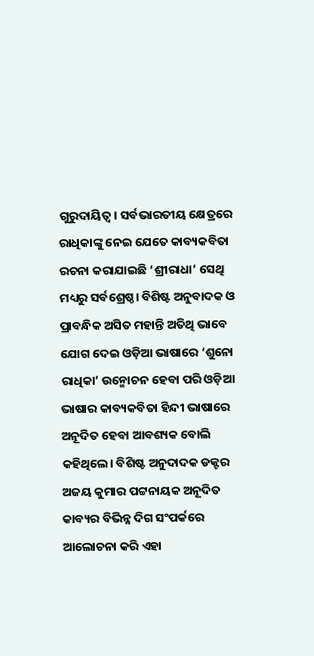ଗୁରୁଦାୟିତ୍ବ। ସର୍ବଭାରତୀୟ କ୍ଷେତ୍ରରେ ରାଧିକାଙ୍କୁ ନେଇ ଯେତେ କାବ୍ୟକବିତା ରଚନା କରାଯାଇଛି ‘ଶ୍ରୀରାଧା’ ସେଥି ମଧ୍ୟରୁ ସର୍ବଶ୍ରେଷ୍ଠ। ବିଶିଷ୍ଟ ଅନୁବାଦକ ଓ ପ୍ରାବନ୍ଧିକ ଅସିତ ମହାନ୍ତି ଅତିଥି ଭାବେ ଯୋଗ ଦେଇ ଓଡ଼ିଆ ଭାଷାରେ ‘ଶୁନୋ ରାଧିକା’ ଉନ୍ମୋଚନ ହେବା ପରି ଓଡ଼ିଆ ଭାଷାର କାବ୍ୟକବିତା ହିନ୍ଦୀ ଭାଷାରେ ଅନୂଦିତ ହେବା ଆବଶ୍ୟକ ବୋଲି କହିଥିଲେ। ବିଶିଷ୍ଟ ଅନୁଦାଦକ ଡକ୍ଟର ଅଜୟ କୁମାର ପଟ୍ଟନାୟକ ଅନୂଦିତ କାବ୍ୟର ବିଭିନ୍ନ ଦିଗ ସଂପର୍କରେ ଆଲୋଚନା କରି ଏହା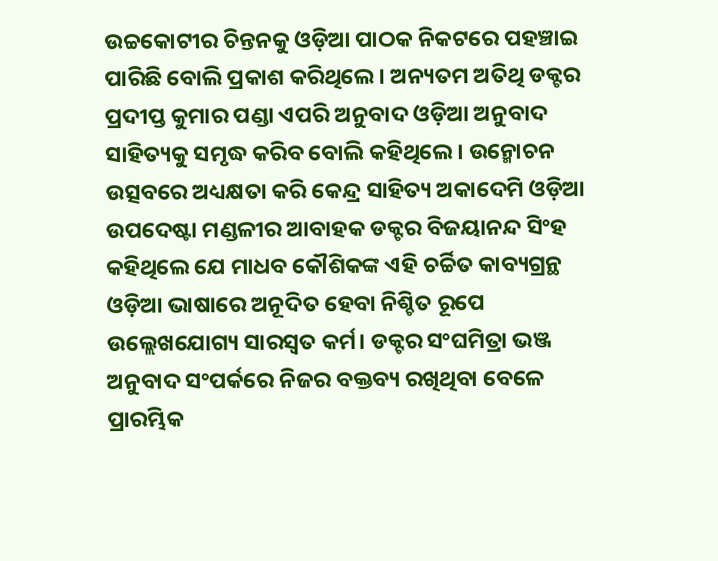ଉଚ୍ଚକୋଟୀର ଚିନ୍ତନକୁ ଓଡ଼ିଆ ପାଠକ ନିକଟରେ ପହଞ୍ଚାଇ ପାରିଛି ବୋଲି ପ୍ରକାଶ କରିଥିଲେ। ଅନ୍ୟତମ ଅତିଥି ଡକ୍ଟର ପ୍ରଦୀପ୍ତ କୁମାର ପଣ୍ଡା ଏପରି ଅନୁବାଦ ଓଡ଼ିଆ ଅନୁବାଦ ସାହିତ୍ୟକୁ ସମୃଦ୍ଧ କରିବ ବୋଲି କହିଥିଲେ। ଉନ୍ମୋଚନ ଉତ୍ସବରେ ଅଧ୍ୟକ୍ଷତା କରି କେନ୍ଦ୍ର ସାହିତ୍ୟ ଅକାଦେମି ଓଡ଼ିଆ ଉପଦେଷ୍ଟା ମଣ୍ଡଳୀର ଆବାହକ ଡକ୍ଟର ବିଜୟାନନ୍ଦ ସିଂହ କହିଥିଲେ ଯେ ମାଧବ କୌଶିକଙ୍କ ଏହି ଚର୍ଚ୍ଚିତ କାବ୍ୟଗ୍ରନ୍ଥ ଓଡ଼ିଆ ଭାଷାରେ ଅନୂଦିତ ହେବା ନିଶ୍ଚିତ ରୂପେ ଉଲ୍ଲେଖଯୋଗ୍ୟ ସାରସ୍ବତ କର୍ମ। ଡକ୍ଟର ସଂଘମିତ୍ରା ଭଞ୍ଜ ଅନୁବାଦ ସଂପର୍କରେ ନିଜର ବକ୍ତବ୍ୟ ରଖିଥିବା ବେଳେ ପ୍ରାରମ୍ଭିକ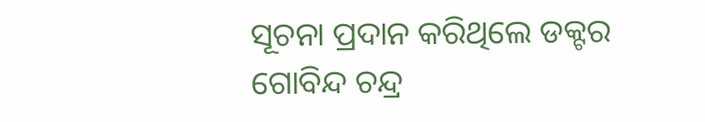ସୂଚନା ପ୍ରଦାନ କରିଥିଲେ ଡକ୍ଟର ଗୋବିନ୍ଦ ଚନ୍ଦ୍ର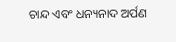ଚାନ୍ଦ ଏବଂ ଧନ୍ୟନାଦ ଅର୍ପଣ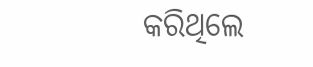କରିଥିଲେ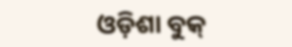ଓଡ଼ିଶା ବୁକ୍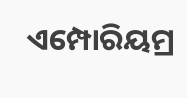ଏମ୍ପୋରିୟମ୍ର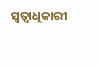ସ୍ବତ୍ବାଧିକାରୀ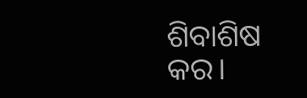ଶିବାଶିଷ କର।